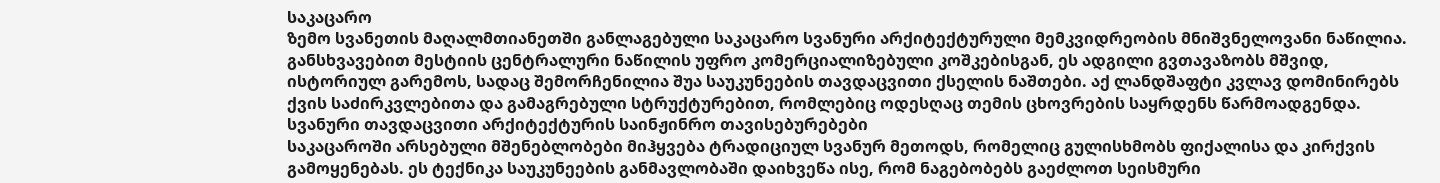საკაცარო
ზემო სვანეთის მაღალმთიანეთში განლაგებული საკაცარო სვანური არქიტექტურული მემკვიდრეობის მნიშვნელოვანი ნაწილია. განსხვავებით მესტიის ცენტრალური ნაწილის უფრო კომერციალიზებული კოშკებისგან, ეს ადგილი გვთავაზობს მშვიდ, ისტორიულ გარემოს, სადაც შემორჩენილია შუა საუკუნეების თავდაცვითი ქსელის ნაშთები. აქ ლანდშაფტი კვლავ დომინირებს ქვის საძირკვლებითა და გამაგრებული სტრუქტურებით, რომლებიც ოდესღაც თემის ცხოვრების საყრდენს წარმოადგენდა.
სვანური თავდაცვითი არქიტექტურის საინჟინრო თავისებურებები
საკაცაროში არსებული მშენებლობები მიჰყვება ტრადიციულ სვანურ მეთოდს, რომელიც გულისხმობს ფიქალისა და კირქვის გამოყენებას. ეს ტექნიკა საუკუნეების განმავლობაში დაიხვეწა ისე, რომ ნაგებობებს გაეძლოთ სეისმური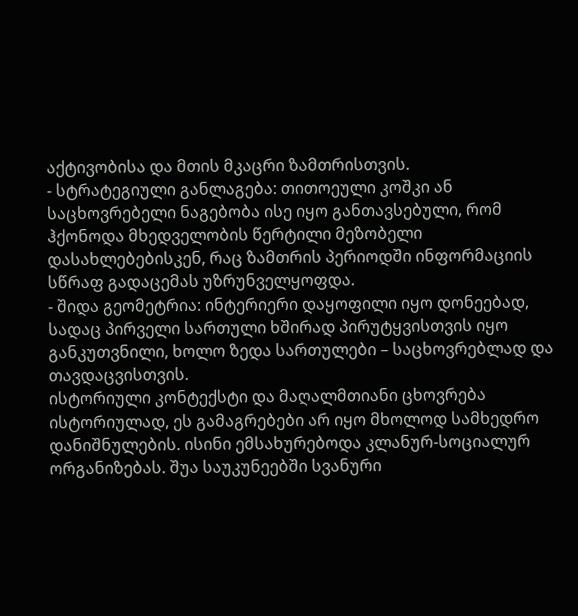აქტივობისა და მთის მკაცრი ზამთრისთვის.
- სტრატეგიული განლაგება: თითოეული კოშკი ან საცხოვრებელი ნაგებობა ისე იყო განთავსებული, რომ ჰქონოდა მხედველობის წერტილი მეზობელი დასახლებებისკენ, რაც ზამთრის პერიოდში ინფორმაციის სწრაფ გადაცემას უზრუნველყოფდა.
- შიდა გეომეტრია: ინტერიერი დაყოფილი იყო დონეებად, სადაც პირველი სართული ხშირად პირუტყვისთვის იყო განკუთვნილი, ხოლო ზედა სართულები – საცხოვრებლად და თავდაცვისთვის.
ისტორიული კონტექსტი და მაღალმთიანი ცხოვრება
ისტორიულად, ეს გამაგრებები არ იყო მხოლოდ სამხედრო დანიშნულების. ისინი ემსახურებოდა კლანურ-სოციალურ ორგანიზებას. შუა საუკუნეებში სვანური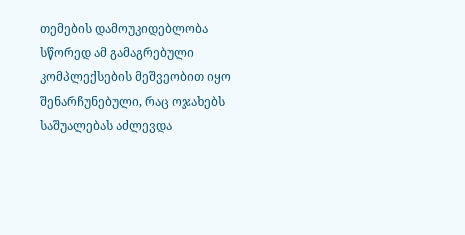თემების დამოუკიდებლობა სწორედ ამ გამაგრებული კომპლექსების მეშვეობით იყო შენარჩუნებული, რაც ოჯახებს საშუალებას აძლევდა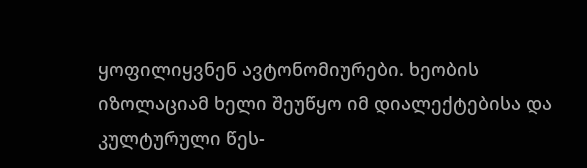ყოფილიყვნენ ავტონომიურები. ხეობის იზოლაციამ ხელი შეუწყო იმ დიალექტებისა და კულტურული წეს-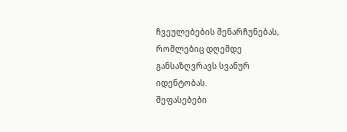ჩვეულებების შენარჩუნებას, რომლებიც დღემდე განსაზღვრავს სვანურ იდენტობას.
შეფასებები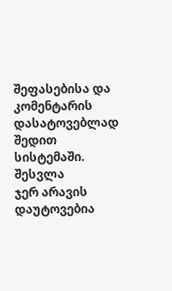შეფასებისა და კომენტარის დასატოვებლად შედით სისტემაში. შესვლა
ჯერ არავის დაუტოვებია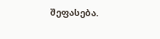შეფასება.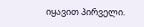იყავით პირველი.